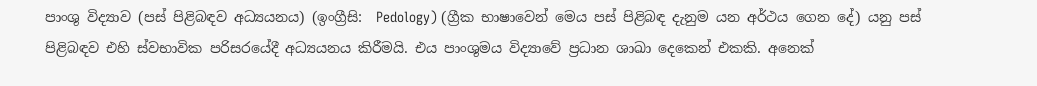පාංශු විද්‍යාව (පස් පිළිබඳව අධ්‍යයනය) (ඉංග්‍රීසි:  Pedology) (ග්‍රීක භාෂාවෙන් මෙය පස් පිළිබඳ දැනුම යන අර්ථය ගෙන දේ) යනු පස් පිළිබඳව එහි ස්වභාවික පරිසරයේදී අධ්‍යයනය කිරීමයි. එය පාංශුමය විද්‍යාවේ ප්‍රධාන ශාඛා දෙකෙන් එකකි. අනෙක්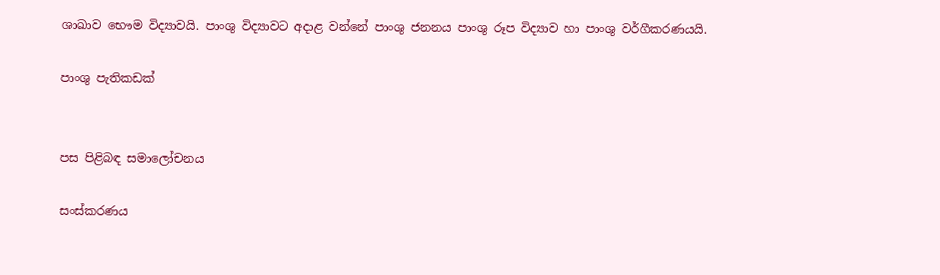ශාඛාව භෞම විද්‍යාවයි. පාංශු විද්‍යාවට අදාළ වන්නේ පාංශු ජනනය පාංශු රූප විද්‍යාව හා පාංශු වර්ගීකරණයයි.

පාංශු පැතිකඩක්


පස පිළිබඳ සමාලෝචනය

සංස්කරණය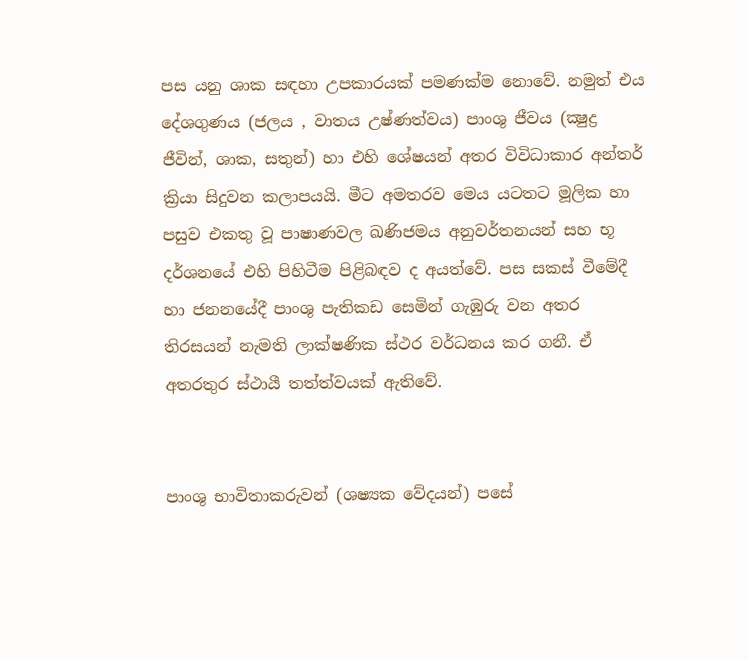පස යනු ශාක සඳහා උපකාරයක් පමණක්ම නොවේ. නමුත් එය දේශගුණය (ජලය , වාතය උෂ්ණත්වය) පාංශු ජීවය (ක්‍ෂුද්‍ර ජීවින්, ශාක, සතුන්) හා එහි ශේෂයන් අතර විවිධාකාර අන්තර් ක්‍රියා සිදුවන කලාපයයි. මීට අමතරව මෙය යටතට මූලික හා පසුව එකතු වූ පාෂාණවල ඛණිජමය අනුවර්තනයන් සහ භූ දර්ශනයේ එහි පිහිටීම පිළිබඳව ද අයත්වේ. පස සකස් වීමේදී හා ජනනයේදී පාංශු පැතිකඩ සෙමින් ගැඹුරු වන අතර තිරසයන් නැමති ලාක්ෂණික ස්ථර වර්ධනය කර ගනී. ඒ අතරතුර ස්ථායී තත්ත්වයක් ඇතිවේ.


පාංශු භාවිතාකරුවන් (ශෂ්‍යක වේදයන්) පසේ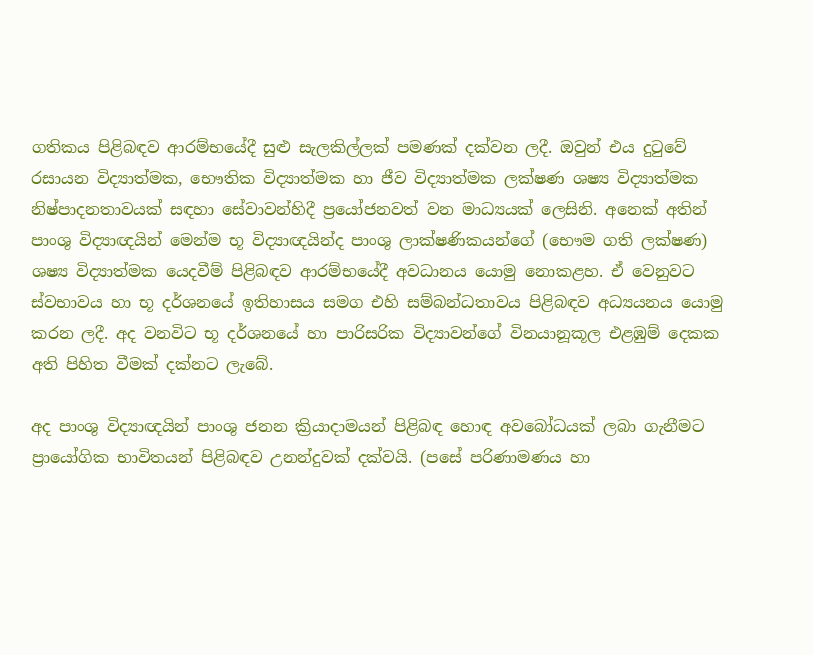ගතිකය පිළිබඳව ආරම්භයේදී සුළු සැලකිල්ලක් පමණක් දක්වන ලදී. ඔවුන් එය දුටුවේ රසායන විද්‍යාත්මක, භෞතික විද්‍යාත්මක හා ජීව විද්‍යාත්මක ලක්ෂණ ශෂ්‍ය විද්‍යාත්මක නිෂ්පාදනතාවයක් සඳහා සේවාවන්හිදී ප්‍රයෝජනවත් වන මාධ්‍යයක් ලෙසිනි. අනෙක් අතින් පාංශු විද්‍යාඥයින් මෙන්ම භූ විද්‍යාඥයින්ද පාංශු ලාක්ෂණිකයන්ගේ (භෞම ගති ලක්ෂණ) ශෂ්‍ය විද්‍යාත්මක යෙදවීම් පිළිබඳව ආරම්භයේදී අවධානය යොමු නොකළහ. ඒ වෙනුවට ස්වභාවය හා භූ දර්ශනයේ ඉතිහාසය සමග එහි සම්බන්ධතාවය පිළිබඳව අධ්‍යයනය යොමු කරන ලදී. අද වනවිට භූ දර්ශනයේ හා පාරිසරික විද්‍යාවන්ගේ විනයානූකූල එළඹුම් දෙකක අති පිහිත වීමක් දක්නට ලැබේ.

අද පාංශු විද්‍යාඥයින් පාංශු ජනන ක්‍රියාදාමයන් පිළිබඳ හොඳ අවබෝධයක් ලබා ගැනීමට ප්‍රායෝගික භාවිතයන් පිළිබඳව උනන්දුවක් දක්වයි. (පසේ පරිණාමණය හා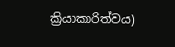ක්‍රියාකාරිත්වය)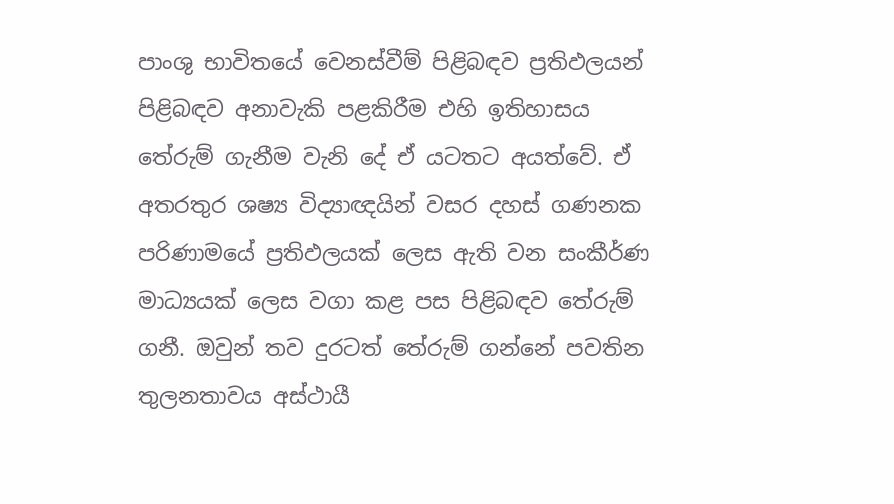පාංශු භාවිතයේ වෙනස්වීම් පිළිබඳව ප්‍රතිඵලයන් පිළිබඳව අනාවැකි පළකිරීම එහි ඉතිහාසය තේරුම් ගැනීම වැනි දේ ඒ යටතට අයත්වේ. ඒ අතරතුර ශෂ්‍ය විද්‍යාඥයින් වසර දහස් ගණනක පරිණාමයේ ප්‍රතිඵලයක් ලෙස ඇති වන සංකීර්ණ මාධ්‍යයක් ලෙස වගා කළ පස පිළිබඳව තේරුම් ගනී. ඔවුන් තව දුරටත් තේරුම් ගන්නේ පවතින තුලනතාවය අස්ථායී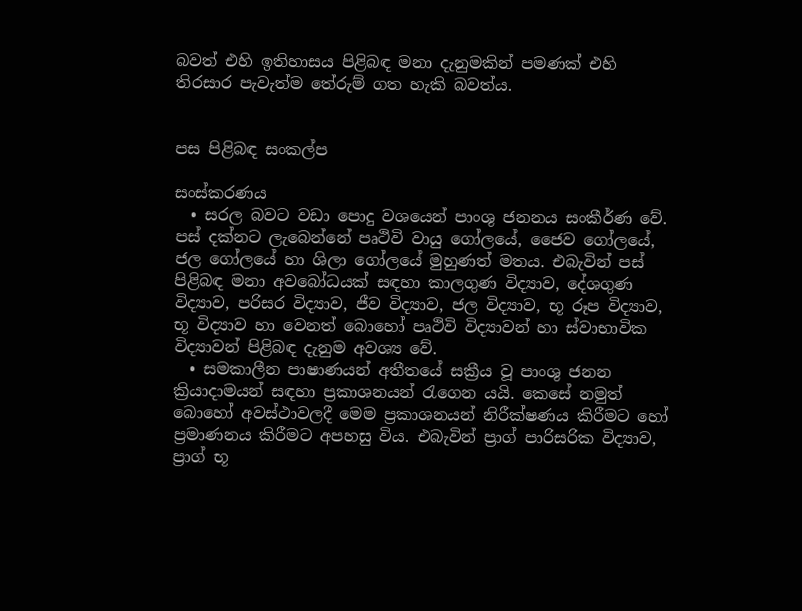බවත් එහි ඉතිහාසය පිළිබඳ මනා දැනුමකින් පමණක් එහි තිරසාර පැවැත්ම තේරුම් ගත හැකි බවත්ය.


පස පිළිබඳ සංකල්ප

සංස්කරණය
  • සරල බවට වඩා පොදු වශයෙන් පාංශු ජනනය සංකීර්ණ වේ. පස් දක්නට ලැබෙන්නේ පෘථිවි වායු ගෝලයේ, ජෛව ගෝලයේ, ජල ගෝලයේ හා ශිලා ගෝලයේ මුහුණත් මතය. එබැවින් පස් පිළිබඳ මනා අවබෝධයක් සඳහා කාලගුණ විද්‍යාව, දේශගුණ විද්‍යාව, පරිසර විද්‍යාව, ජීව විද්‍යාව, ජල විද්‍යාව, භූ රූප විද්‍යාව, භූ විද්‍යාව හා වෙනත් බොහෝ පෘථිවි විද්‍යාවන් හා ස්වාභාවික විද්‍යාවන් පිළිබඳ දැනුම අවශ්‍ය වේ.
  • සමකාලීන පාෂාණයන් අතීතයේ සක්‍රීය වූ පාංශු ජනන ක්‍රියාදාමයන් සඳහා ප්‍රකාශනයන් රැගෙන යයි. කෙසේ නමුත් බොහෝ අවස්ථාවලදී මෙම ප්‍රකාශනයන් නිරීක්ෂණය කිරීමට හෝ ප්‍රමාණනය කිරීමට අපහසු විය. එබැවින් ප්‍රාග් පාරිසරික විද්‍යාව, ප්‍රාග් භූ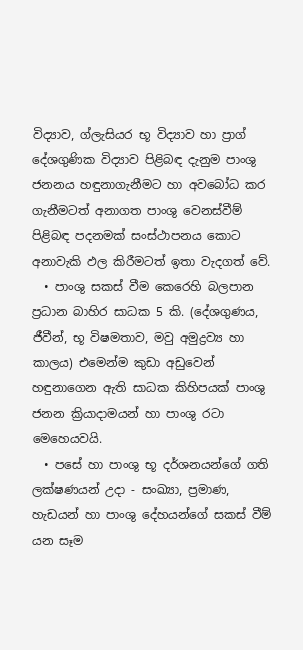විද්‍යාව, ග්ලැසියර භූ විද්‍යාව හා ප්‍රාග් දේශගුණික විද්‍යාව පිළිබඳ දැනුම පාංශු ජනනය හඳුනාගැනීමට හා අවබෝධ කර ගැනීමටත් අනාගත පාංශු වෙනස්වීම් පිළිබඳ පදනමක් සංස්ථාපනය කොට අනාවැකි ඵල කිරීමටත් ඉතා වැදගත් වේ.
  • පාංශු සකස් වීම කෙරෙහි බලපාන ප්‍රධාන බාහිර සාධක 5 කි. (දේශගුණය, ජීවීන්, භූ විෂමතාව, මවු අමුද්‍රව්‍ය හා කාලය) එමෙන්ම කුඩා අඩුවෙන් හඳුනාගෙන ඇති සාධක කිහිපයක් පාංශු ජනන ක්‍රියාදාමයන් හා පාංශු රටා මෙහෙයවයි.
  • පසේ හා පාංශු භූ දර්ශනයන්ගේ ගති ලක්ෂණයන් උදා - සංඛ්‍යා, ප්‍රමාණ, හැඩයන් හා පාංශු දේහයන්ගේ සකස් වීම් යන සෑම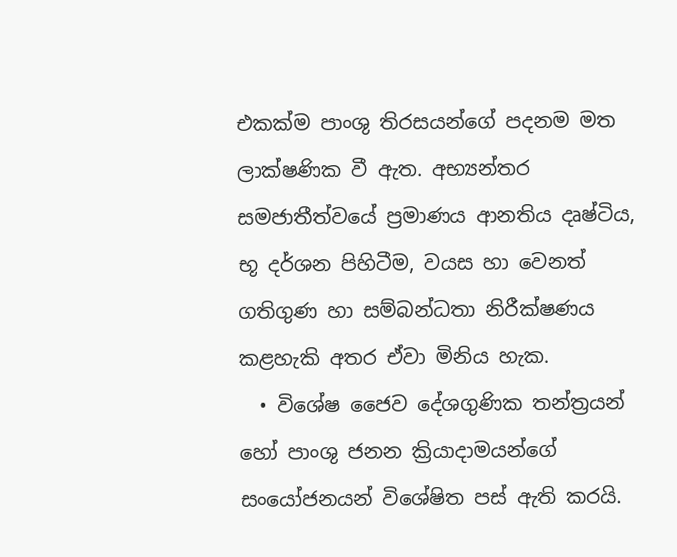එකක්ම පාංශු තිරසයන්ගේ පදනම මත ලාක්ෂණික වී ඇත. අභ්‍යන්තර සමජාතීත්වයේ ප්‍රමාණය ආනතිය දෘෂ්ටිය, භූ දර්ශන පිහිටීම, වයස හා වෙනත් ගතිගුණ හා සම්බන්ධතා නිරීක්ෂණය කළහැකි අතර ඒවා මිනිය හැක.
  • විශේෂ ජෛව දේශගුණික තන්ත්‍රයන් හෝ පාංශු ජනන ක්‍රියාදාමයන්ගේ සංයෝජනයන් විශේෂිත පස් ඇති කරයි.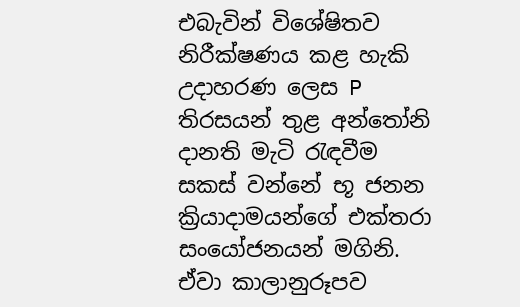එබැවින් විශේෂිතව නිරීක්ෂණය කළ හැකි උදාහරණ ලෙස P තිරසයන් තුළ අන්තෝනි දානති මැටි රැඳවීම සකස් වන්නේ භූ ජනන ක්‍රියාදාමයන්ගේ එක්තරා සංයෝජනයන් මගිනි. ඒවා කාලානුරූපව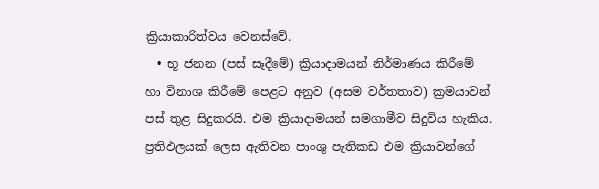ක්‍රියාකාරිත්වය වෙනස්වේ.
  • භූ ජනන (පස් සෑදීමේ) ක්‍රියාදාමයන් නිර්මාණය කිරීමේ හා විනාශ කිරීමේ පෙළට අනුව (අසම වර්තතාව) ක්‍රමයාවන් පස් තුළ සිදුකරයි. එම ක්‍රියාදාමයන් සමගාමීව සිදුවිය හැකිය. ප්‍රතිඵලයක් ලෙස ඇතිවන පාංශු පැතිකඩ එම ක්‍රියාවන්ගේ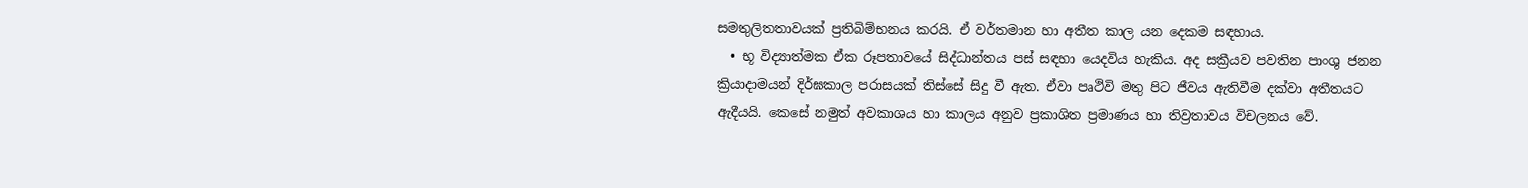සමතුලිතතාවයක් ප්‍රතිබිම්භනය කරයි. ඒ වර්තමාන හා අතීත කාල යන දෙකම සඳහාය.
  • භූ විද්‍යාත්මක ඒක රූපතාවයේ සිද්ධාන්තය පස් සඳහා යෙදවිය හැකිය. අද සක්‍රීයව පවතින පාංශු ජනන ක්‍රියාදාමයන් දිර්ඝකාල පරාසයක් තිස්සේ සිදු වී ඇත. ඒවා පෘථිවි මතු පිට ජීවය ඇතිවීම දක්වා අතීතයට ඇදීයයි. කෙසේ නමුත් අවකාශය හා කාලය අනුව ප්‍රකාශිත ප්‍රමාණය හා තිව්‍රතාවය විචලනය වේ.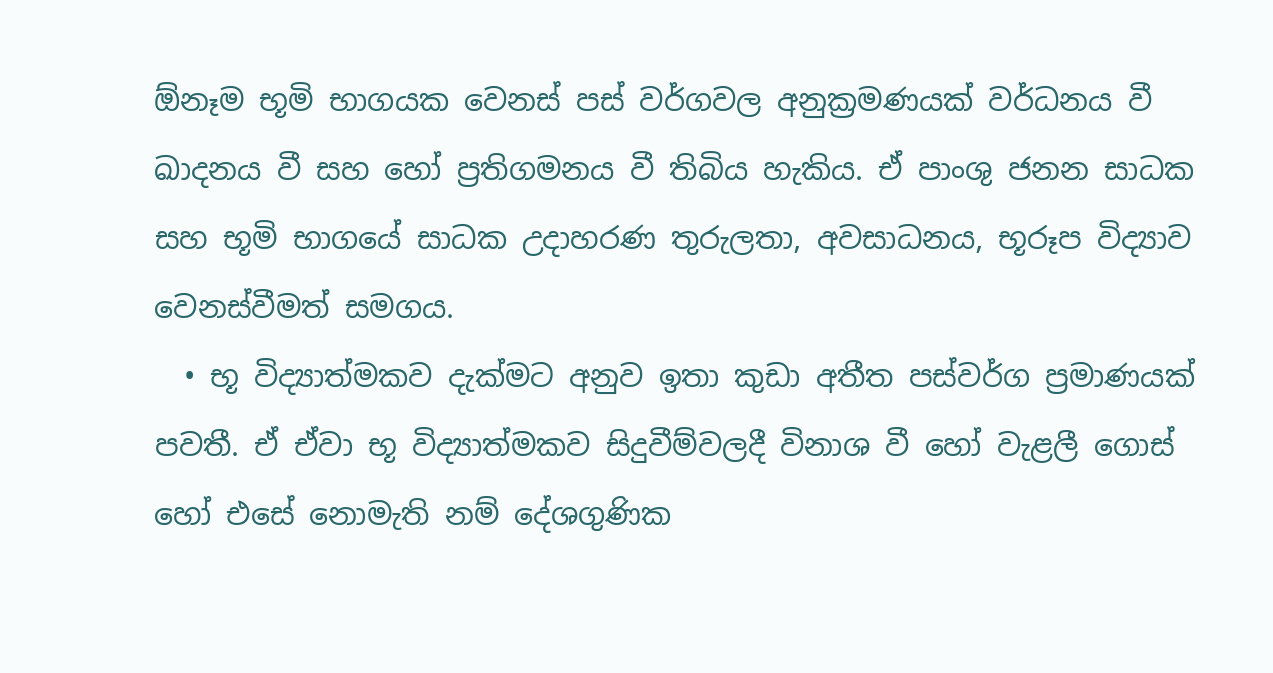ඕනෑම භූමි භාගයක වෙනස් පස් වර්ගවල අනුක්‍රමණයක් වර්ධනය වී ඛාදනය වී සහ හෝ ප්‍රතිගමනය වී තිබිය හැකිය. ඒ පාංශු ජනන සාධක සහ භූමි භාගයේ සාධක උදාහරණ තුරුලතා, අවසාධනය, භූරූප විද්‍යාව වෙනස්වීමත් සමගය.
  • භූ විද්‍යාත්මකව දැක්මට අනුව ඉතා කුඩා අතීත පස්වර්ග ප්‍රමාණයක් පවතී. ඒ ඒවා භූ විද්‍යාත්මකව සිදුවීම්වලදී විනාශ වී හෝ වැළලී ගොස් හෝ එසේ නොමැති නම් දේශගුණික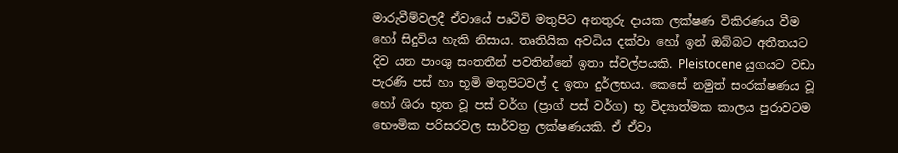මාරුවීම්වලදී ඒවායේ පෘථිවි මතුපිට අනතුරු දායක ලක්ෂණ විකිරණය වීම හෝ සිදුවිය හැකි නිසාය. තෘතියික අවධිය දක්වා හෝ ඉන් ඔබ්බට අතීතයට දිව යන පාංශු සංතතීන් පවතින්නේ ඉතා ස්වල්පයකි. Pleistocene යුගයට වඩා පැරණි පස් හා භූමි මතුපිටවල් ද ඉතා දුර්ලභය. කෙසේ නමුත් සංරක්ෂණය වූ හෝ ශිරා භූත වූ පස් වර්ග (ප්‍රාග් පස් වර්ග) භූ විද්‍යාත්මක කාලය පුරාවටම භෞමික පරිසරවල සාර්වත්‍ර ලක්ෂණයකි. ඒ ඒවා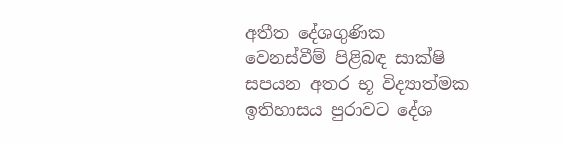අතීත දේශගුණික වෙනස්වීම් පිළිබඳ සාක්ෂි සපයන අතර භූ විද්‍යාත්මක ඉතිහාසය පුරාවට දේශ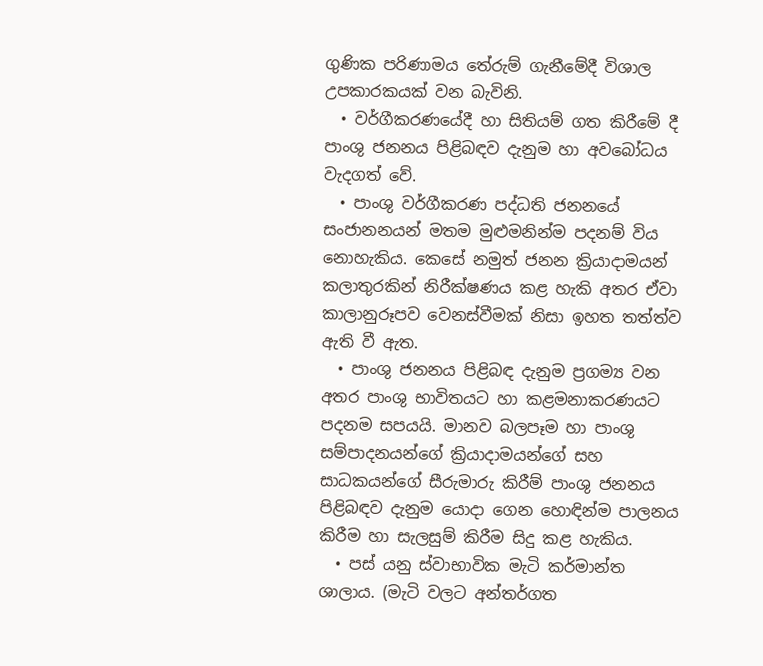ගුණික පරිණාමය තේරුම් ගැනීමේදී විශාල උපකාරකයක් වන බැවිනි.
  • වර්ගීකරණයේදී හා සිතියම් ගත කිරීමේ දී පාංශු ජනනය පිළිබඳව දැනුම හා අවබෝධය වැදගත් වේ.
  • පාංශු වර්ගීකරණ පද්ධති ජනනයේ සංජානනයන් මතම මුළුමනින්ම පදනම් විය නොහැකිය. කෙසේ නමුත් ජනන ක්‍රියාදාමයන් කලාතුරකින් නිරීක්ෂණය කළ හැකි අතර ඒවා කාලානුරූපව වෙනස්වීමක් නිසා ඉහත තත්ත්ව ඇති වී ඇත.
  • පාංශු ජනනය පිළිබඳ දැනුම ප්‍රගම්‍ය වන අතර පාංශු භාවිතයට හා කළමනාකරණයට පදනම සපයයි. මානව බලපෑම හා පාංශු සම්පාදනයන්ගේ ක්‍රියාදාමයන්ගේ සහ සාධකයන්ගේ සීරුමාරු කිරීම් පාංශු ජනනය පිළිබඳව දැනුම යොදා ගෙන හොඳින්ම පාලනය කිරීම හා සැලසුම් කිරීම සිදු කළ හැකිය.
  • පස් යනු ස්වාභාවික මැටි කර්මාන්ත ශාලාය. (මැටි වලට අන්තර්ගත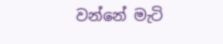වන්නේ මැටි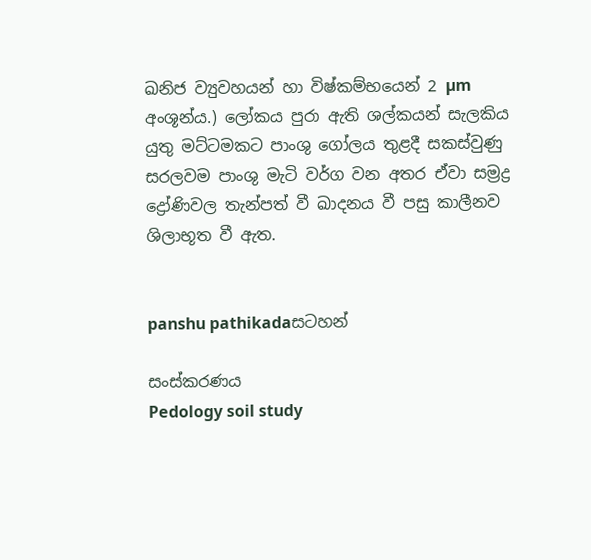ඛනිජ ව්‍යුවහයන් හා විෂ්කම්භයෙන් 2 µm අංශූන්ය.) ලෝකය පුරා ඇති ශල්කයන් සැලකිය යුතු මට්ටමකට පාංශු ගෝලය තුළදී සකස්වුණු සරලවම පාංශු මැටි වර්ග වන අතර ඒවා සම්‍රද්‍ර ද්‍රෝණිවල තැන්පත් වී ඛාදනය වී පසු කාලීනව ශිලාභූත වී ඇත.


panshu pathikadaසටහන්

සංස්කරණය
Pedology soil study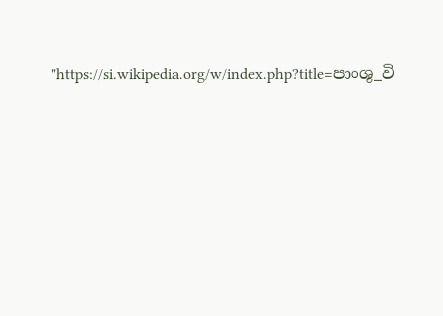"https://si.wikipedia.org/w/index.php?title=පාංශු_වි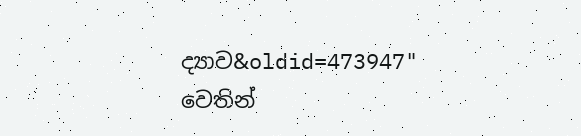ද්‍යාව&oldid=473947" වෙතින්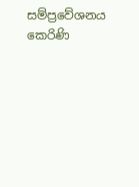සම්ප්‍රවේශනය කෙරිණි